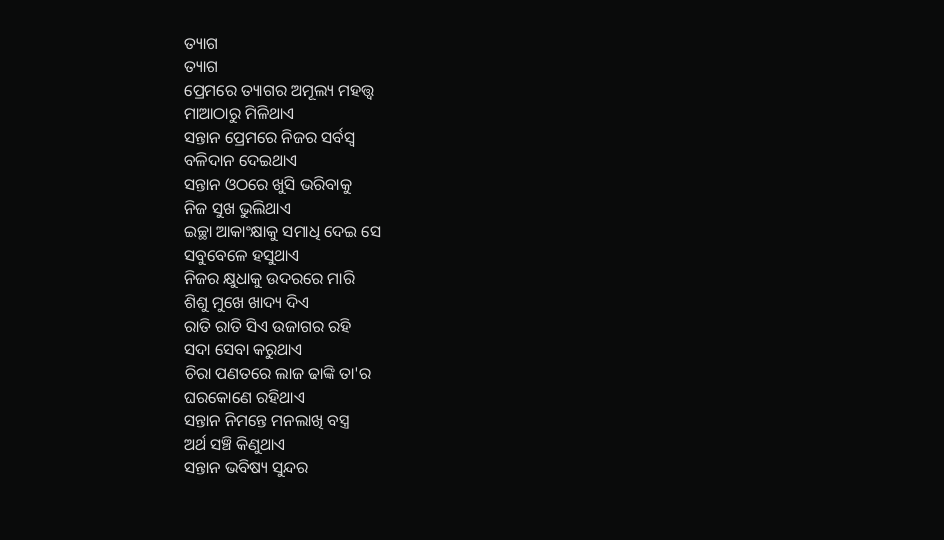ତ୍ୟାଗ
ତ୍ୟାଗ
ପ୍ରେମରେ ତ୍ୟାଗର ଅମୂଲ୍ୟ ମହତ୍ତ୍ୱ
ମାଆଠାରୁ ମିଳିଥାଏ
ସନ୍ତାନ ପ୍ରେମରେ ନିଜର ସର୍ବସ୍ୱ
ବଳିଦାନ ଦେଇଥାଏ
ସନ୍ତାନ ଓଠରେ ଖୁସି ଭରିବାକୁ
ନିଜ ସୁଖ ଭୁଲିଥାଏ
ଇଚ୍ଛା ଆକାଂକ୍ଷାକୁ ସମାଧି ଦେଇ ସେ
ସବୁବେଳେ ହସୁଥାଏ
ନିଜର କ୍ଷୁଧାକୁ ଉଦରରେ ମାରି
ଶିଶୁ ମୁଖେ ଖାଦ୍ୟ ଦିଏ
ରାତି ରାତି ସିଏ ଉଜାଗର ରହି
ସଦା ସେବା କରୁଥାଏ
ଚିରା ପଣତରେ ଲାଜ ଢାଙ୍କି ତା'ର
ଘରକୋଣେ ରହିଥାଏ
ସନ୍ତାନ ନିମନ୍ତେ ମନଲାଖି ବସ୍ତ୍ର
ଅର୍ଥ ସଞ୍ଚି କିଣୁଥାଏ
ସନ୍ତାନ ଭବିଷ୍ୟ ସୁନ୍ଦର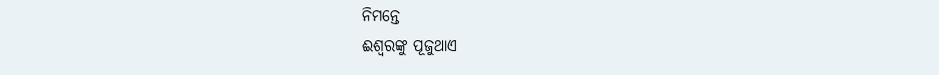ନିମନ୍ତେ
ଈଶ୍ୱରଙ୍କୁ ପୂଜୁଥାଏ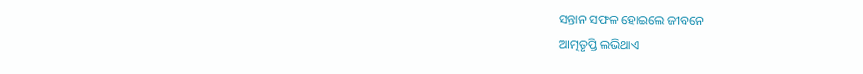ସନ୍ତାନ ସଫଳ ହୋଇଲେ ଜୀବନେ
ଆତ୍ମତୃପ୍ତି ଲଭିଥାଏ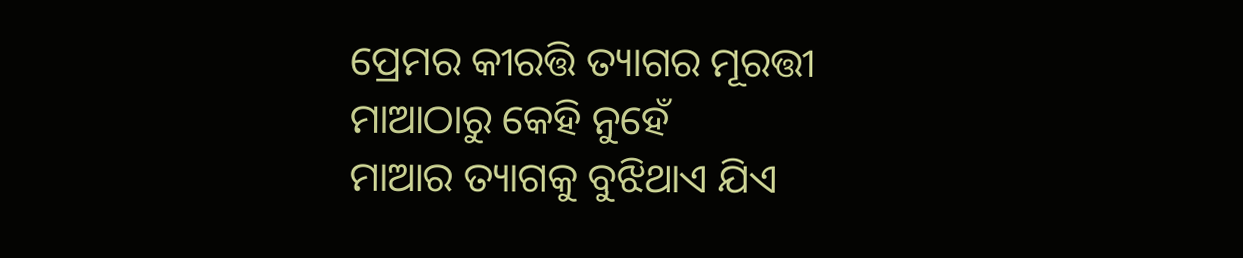ପ୍ରେମର କୀରତ୍ତି ତ୍ୟାଗର ମୂରତ୍ତୀ
ମାଆଠାରୁ କେହି ନୁହେଁ
ମାଆର ତ୍ୟାଗକୁ ବୁଝିଥାଏ ଯିଏ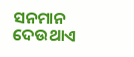ସନମାନ ଦେଉଥାଏ